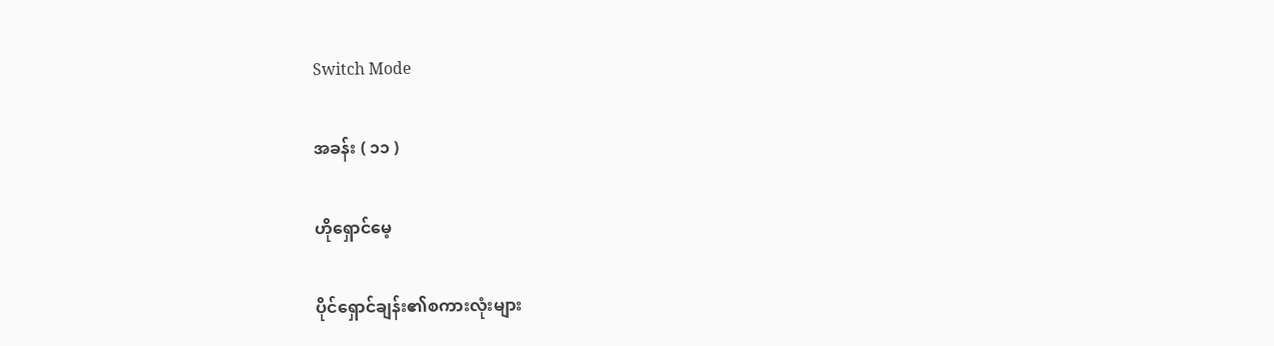Switch Mode

အခန်း ( ၁၁ )

ဟိုရှောင်မေ့

ပိုင်ရှောင်ချန်း၏စကားလုံးများ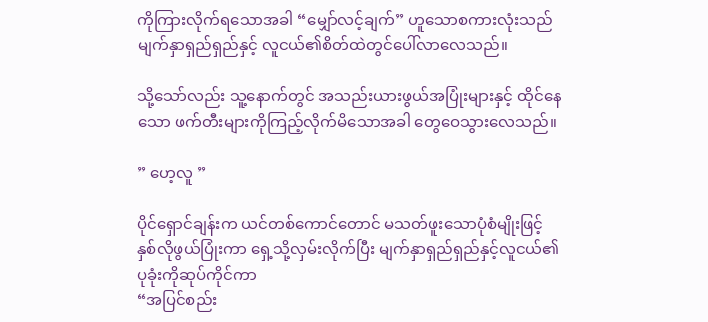ကိုကြားလိုက်ရသောအခါ “မျှော်လင့်ချက်” ဟူသောစကားလုံးသည် မျက်နှာရှည်ရှည်နှင့် လူငယ်၏စိတ်ထဲတွင်ပေါ်လာလေသည်။

သို့သော်လည်း သူ့နောက်တွင် အသည်းယားဖွယ်အပြုံးများနှင့် ထိုင်နေသော ဖက်တီးများကိုကြည့်လိုက်မိသောအခါ တွေဝေသွားလေသည်။

” ဟေ့လူ ”

ပိုင်ရှောင်ချန်းက ယင်တစ်ကောင်တောင် မသတ်ဖူးသောပုံစံမျိုးဖြင့် နှစ်လိုဖွယ်ပြုံးကာ ရှေ့သို့လှမ်းလိုက်ပြီး မျက်နှာရှည်ရှည်နှင့်လူငယ်၏ ပုခုံးကိုဆုပ်ကိုင်ကာ
“အပြင်စည်း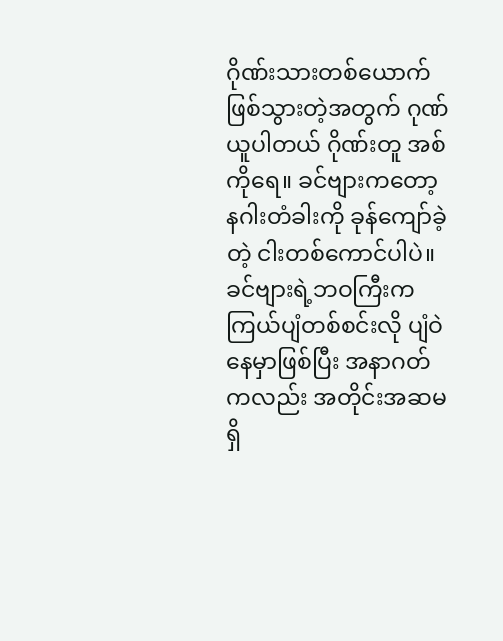ဂိုဏ်းသားတစ်ယောက်ဖြစ်သွားတဲ့အတွက် ဂုဏ်ယူပါတယ် ဂိုဏ်းတူ အစ်ကိုရေ။ ခင်ဗျားကတော့ နဂါးတံခါးကို ခုန်ကျော်ခဲ့တဲ့ ငါးတစ်ကောင်ပါပဲ။ ခင်ဗျားရဲ့ဘဝကြီးက ကြယ်ပျံတစ်စင်းလို ပျံဝဲနေမှာဖြစ်ပြီး အနာဂတ်ကလည်း အတိုင်းအဆမရှိ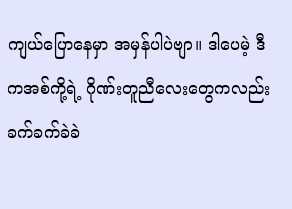ကျယ်ပြောနေမှာ အမှန်ပါပဲဗျာ။ ဒါပေမဲ့ ဒီကအစ်ကို့ရဲ့ ဂိုဏ်းတူညီလေးတွေကလည်း ခက်ခက်ခဲခဲ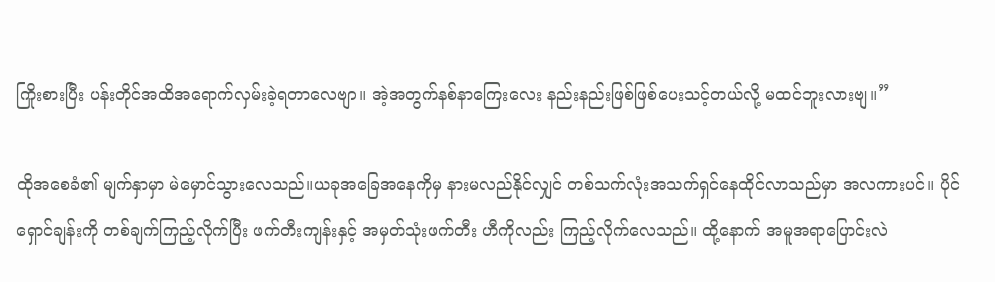ကြိုးစားပြီး ပန်းတိုင်အထိအရောက်လှမ်းခဲ့ရတာလေဗျာ။ အဲ့အတွက်နစ်နာကြေးလေး နည်းနည်းဖြစ်ဖြစ်ပေးသင့်တယ်လို့ မထင်ဘူးလားဗျ။”

ထိုအစေခံ၏ မျက်နှာမှာ မဲမှောင်သွားလေသည်။ယခုအခြေအနေကိုမှ နားမလည်နိုင်လျှင် တစ်သက်လုံးအသက်ရှင်နေထိုင်လာသည်မှာ အလကားပင်။ ပိုင်ရှောင်ချန်းကို တစ်ချက်ကြည့်လိုက်ပြီး ဖက်တီးကျန်းနှင့် အမှတ်သုံးဖက်တီး ဟီကိုလည်း ကြည့်လိုက်လေသည်။ ထို့နောက် အမူအရာပြောင်းလဲ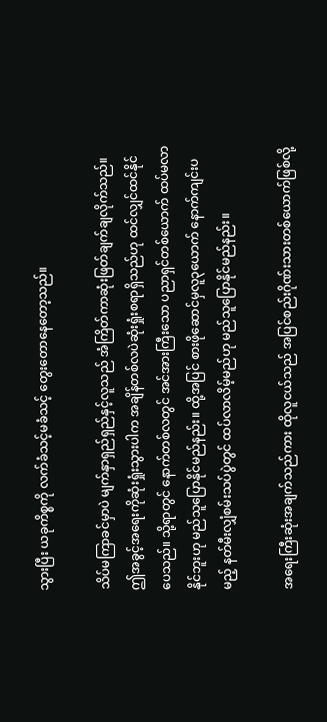သွားပြီး ယခုကိစ္စကို လက်ခံသင့်မခံသင့် တွေးတောနေတော့သည်။

သိပ်မကြာခင်မှာပဲ မျက်နှာရှည်ရှည်နှင့်လူသည် အံကြိတ်ကာဆုံးဖြတ်ချက်ချလိုက်သည်။ ဤအခွင့်အရေးကိုဆုံးရှုံးသွားပါက အချိန်တစ်လပဲဆုံးရှုံးစရာရှိသည်ဟု ထင်လျှင်ထင်နိုင်ပေသည်။ သို့ရာတွင် နောက်တစ်လတွင် အင်အားကြီးသော ပညာရှင်တစ်ယောက် ထပ်မလာနိုင်ဘူးဟု မည်သူပြောနိုင်မည်နည်း။ ထို့အပြင် စားဖိုဆောင်မှလူ၃ယောက် နောက်ကျင်းပမည့် နတ်မီးလျှံစမ်းသပ်ပွဲတွင် ထပ်လာလိမ့်မည်ဟု မည်သူပြောနိုင်မည်နည်း။

အရေးကြီးဆုံးအချက်သည်ကား ထိုလူငယ်သည် အပြင်စည်းဂိုဏ်းသားတစ်ယောက်ဖြစ်လို့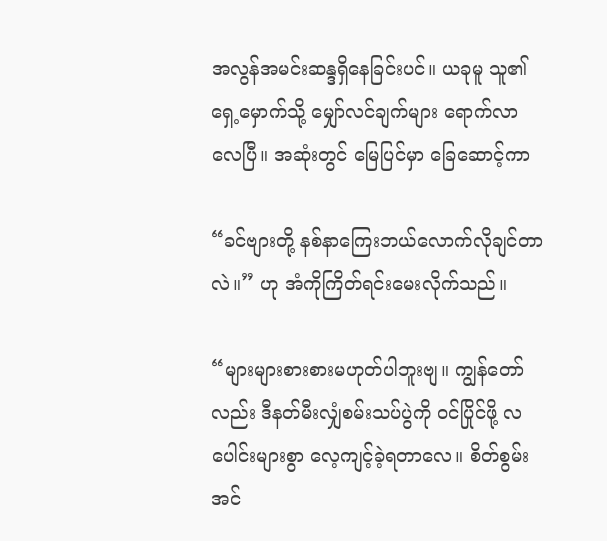အလွန်အမင်းဆန္ဒရှိနေခြင်းပင်။ ယခုမူ သူ၏ရှေ့မှောက်သို့ မျှော်လင်ချက်များ ရောက်လာလေပြီ။ အဆုံးတွင် မြေပြင်မှာ ခြေဆောင့်ကာ

“ခင်ဗျားတို့ နစ်နာကြေးဘယ်လောက်လိုချင်တာလဲ။” ဟု အံကိုကြိတ်ရင်းမေးလိုက်သည်။

“များများစားစားမဟုတ်ပါဘူးဗျ။ ကျွန်တော်လည်း ဒီနတ်မီးလျှံစမ်းသပ်ပွဲကို ဝင်ပြိုင်ဖို့ လပေါင်းများစွာ လေ့ကျင့်ခဲ့ရတာလေ။ စိတ်စွမ်းအင်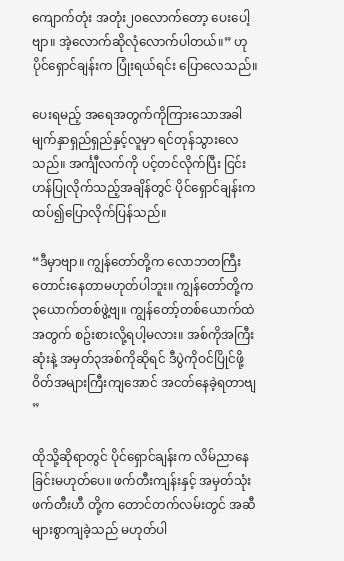ကျောက်တုံး အတုံး၂၀လောက်တော့ ပေးပေါ့ဗျာ။ အဲ့လောက်ဆိုလုံလောက်ပါတယ်။” ဟု ပိုင်ရှောင်ချန်းက ပြုံးရယ်ရင်း ပြောလေသည်။

ပေးရမည့် အရေအတွက်ကိုကြားသောအခါ မျက်နှာရှည်ရှည်နှင့်လူမှာ ရင်တုန်သွားလေသည်။ အင်္ကျီလက်ကို ပင့်တင်လိုက်ပြီး ငြင်းဟန်ပြုလိုက်သည့်အချိန်တွင် ပိုင်ရှောင်ချန်းက ထပ်၍ပြောလိုက်ပြန်သည်။

“ဒီမှာဗျာ။ ကျွန်တော်တို့က လောဘတကြီး တောင်းနေတာမဟုတ်ပါဘူး။ ကျွန်တော်တို့က ၃ယောက်တစ်ဖွဲ့ဗျ။ ကျွန်တော့်တစ်ယောက်ထဲအတွက် စဥ်းစားလို့ရပါ့မလား။ အစ်ကိုအကြီးဆုံးနဲ့ အမှတ်၃အစ်ကိုဆိုရင် ဒီပွဲကိုဝင်ပြိုင်ဖို့ ဝိတ်အများကြီးကျအောင် အငတ်နေခဲ့ရတာဗျ ”

ထိုသို့ဆိုရာတွင် ပိုင်ရှောင်ချန်းက လိမ်ညာနေခြင်းမဟုတ်ပေ။ ဖက်တီးကျန်းနှင့် အမှတ်သုံးဖက်တီးဟီ တို့က တောင်တက်လမ်းတွင် အဆီများစွာကျခဲ့သည် မဟုတ်ပါ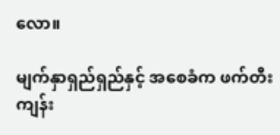လော။

မျက်နှာရှည်ရှည်နှင့် အစေခံက ဖက်တီးကျန်း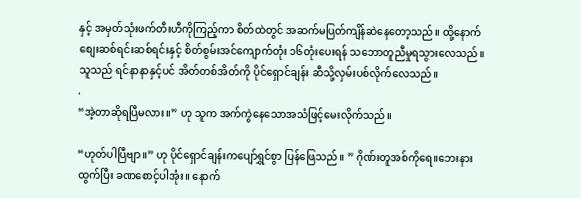နှင့် အမှတ်သုံးဖက်တီးဟီကိုကြည့်ကာ စိတ်ထဲတွင် အဆက်မပြတ်ကျိန်ဆဲနေတော့သည်။ ထို့နောက်စျေးဆစ်ရင်းဆစ်ရင်းနှင့် စိတ်စွမ်းအင်ကျောက်တုံး ၁၆တုံးပေးရန် သဘောတူညီမှုရသွားလေသည်။သူသည် ရင်နာနာနှင့်ပင် အိတ်တစ်အိတ်ကို ပိုင်ရှောင်ချန်း ဆီသို့လှမ်းပစ်လိုက်လေသည်။
.
“အဲ့တာဆိုရပြီမလား။” ဟု သူက အက်ကွဲနေသောအသံဖြင့်မေးလိုက်သည်။

“ဟုတ်ပါပြီဗျာ။” ဟု ပိုင်ရှောင်ချန်းကပျော်ရွှင်စွာ ပြန်ဖြေသည်။ ” ဂိုဏ်းတူအစ်ကိုရေ။ဘေးနားထွက်ပြီး ခဏစောင့်ပါအုံး။ နောက်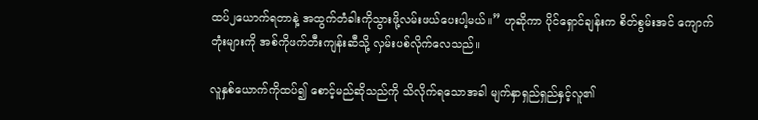ထပ်၂ယောက်ရတာနဲ့ အထွက်တံခါးကိုသွားဖို့လမ်းဖယ်ပေးပါ့မယ်။” ဟုဆိုကာ ပိုင်ရှောင်ချန်းက စိတ်စွမ်းအင် ကျောက်တုံးများကို အစ်ကိုဖက်တီးကျန်းဆီသို့ လှမ်းပစ်လိုက်လေသည်။

လူနှစ်ယောက်ကိုထပ်၍ စောင့်မည်ဆိုသည်ကို သိလိုက်ရသောအခါ မျက်နှာရှည်ရှည်နှင့်လူ၏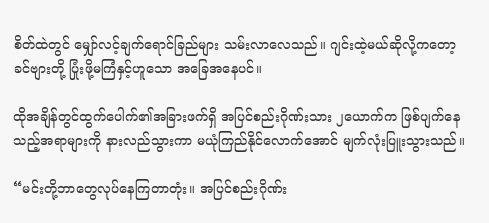စိတ်ထဲတွင် မျှော်လင့်ချက်ရောင်ခြည်များ သမ်းလာလေသည်။ ဂျင်းထဲ့မယ်ဆိုလို့ကတော့ ခင်ဗျားတို့ ပြုံးဖို့မကြံနှင့်ဟူသော အခြေအနေပင်။

ထိုအချိန်တွင်ထွက်ပေါက်၏အခြားဖက်ရှိ အပြင်စည်းဂိုဏ်းသား ၂ယောက်က ဖြစ်ပျက်နေသည့်အရာများကို နားလည်သွားကာ မယုံကြည်နိုင်လောက်အောင် မျက်လုံးပြူးသွားသည်။

“မင်းတို့ဘာတွေလုပ်နေကြတာတုံး။ အပြင်စည်းဂိုဏ်း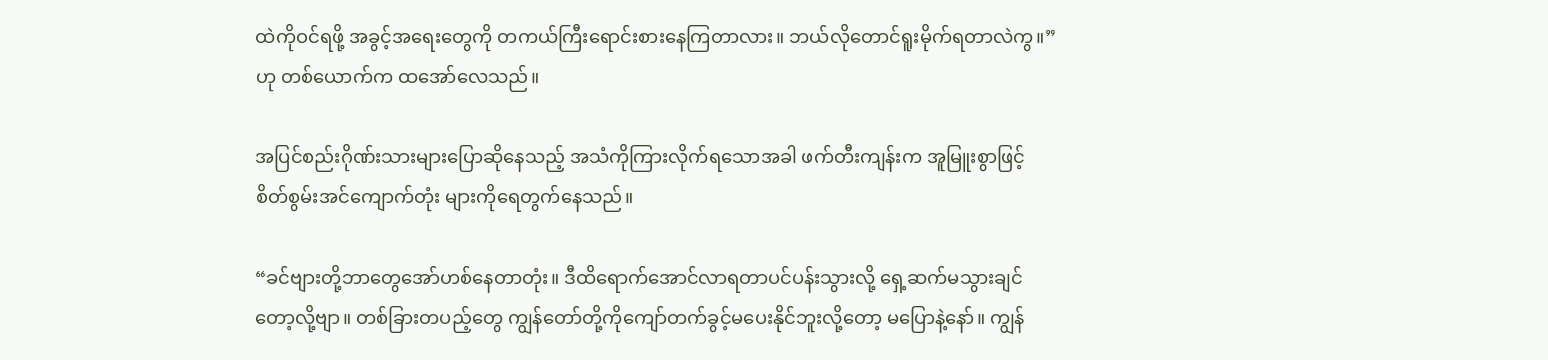ထဲကိုဝင်ရဖို့ အခွင့်အရေးတွေကို တကယ်ကြီးရောင်းစားနေကြတာလား။ ဘယ်လိုတောင်ရူးမိုက်ရတာလဲကွ။” ဟု တစ်ယောက်က ထအော်လေသည်။

အပြင်စည်းဂိုဏ်းသားများပြောဆိုနေသည့် အသံကိုကြားလိုက်ရသောအခါ ဖက်တီးကျန်းက အူမြူးစွာဖြင့် စိတ်စွမ်းအင်ကျောက်တုံး များကိုရေတွက်နေသည်။

“ခင်ဗျားတို့ဘာတွေအော်ဟစ်နေတာတုံး။ ဒီထိရောက်အောင်လာရတာပင်ပန်းသွားလို့ ရှေ့ဆက်မသွားချင်တော့လို့ဗျာ။ တစ်ခြားတပည့်တွေ ကျွန်တော်တို့ကိုကျော်တက်ခွင့်မပေးနိုင်ဘူးလို့တော့ မပြောနဲ့နော်။ ကျွန်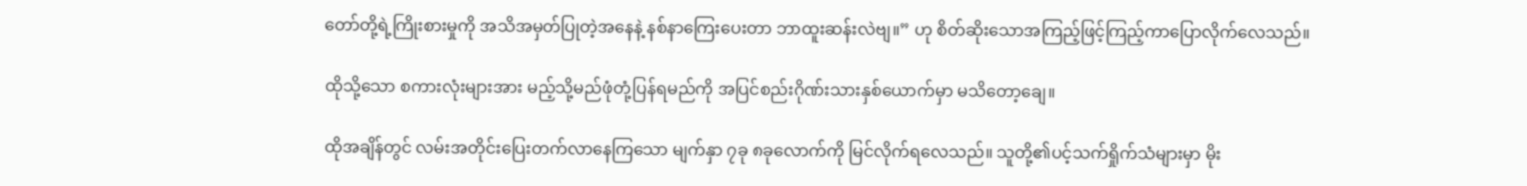တော်တို့ရဲ့ကြိုးစားမှုကို အသိအမှတ်ပြုတဲ့အနေနဲ့ နစ်နာကြေးပေးတာ ဘာထူးဆန်းလဲဗျ။” ဟု စိတ်ဆိုးသောအကြည့်ဖြင့်ကြည့်ကာပြောလိုက်လေသည်။

ထိုသို့သော စကားလုံးများအား မည့်သို့မည်ဖုံတုံ့ပြန်ရမည်ကို အပြင်စည်းဂိုဏ်းသားနှစ်ယောက်မှာ မသိတော့ချေ။

ထိုအချိန်တွင် လမ်းအတိုင်းပြေးတက်လာနေကြသော မျက်နှာ ၇ခု ၈ခုလောက်ကို မြင်လိုက်ရလေသည်။ သူတို့၏ပင့်သက်ရှိုက်သံများမှာ မိုး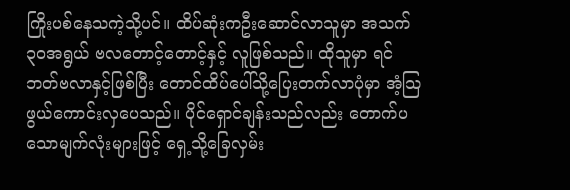ကြိုးပစ်နေသကဲ့သို့ပင်။ ထိပ်ဆုံးကဦးဆောင်လာသူမှာ အသက်၃၀အရွယ် ဗလတောင့်တောင့်နှင့် လူဖြစ်သည်။ ထိုသူမှာ ရင်ဘတ်ဗလာနှင့်ဖြစ်ပြီး တောင်ထိပ်ပေါ်သို့ပြေးတက်လာပုံမှာ အံ့သြဖွယ်ကောင်းလှပေသည်။ ပိုင်ရှောင်ချန်းသည်လည်း တောက်ပသောမျက်လုံးများဖြင့် ရှေ့သို့ခြေလှမ်း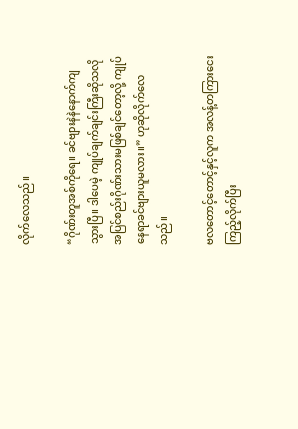လိုက်လေသည်။

“ဂိုဏ်းတူအစ်ကိုရေ။ ခင်ဗျားနဲနဲနောက်ကျသွားပြီ။ ဒါပေမဲ့ ကျုပ်ချက်ချင်းကြီးဆိုသလို အပြင်စည်းဂိုဏ်းသားမဖြစ်ချင်တော့လို့ ကျုပ်နေရာခင်ဗျားယူမလား။” ဟုဆိုလိုက်လေသည်။

ဗလတောင့်တောင့်နှင့်လူက အလန့်တကြားငေးကြည့်လိုက်ပြီး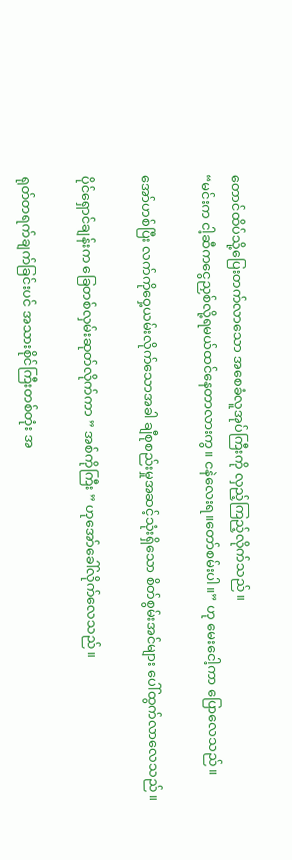တောင်ထိပ်သို့ပြေးတက်လာသော အစေခံလူအုပ်ကြီးကို လှည့်ကြည့်လိုက်သည်။
“မင်းက ငါ့ဆီကငွေညှစ်လို့ရမယ်ထင်နေတာလားကွ။ ငနဲလေးရ။တော်စမ်းပါ။” ဟု မေးငေါ့ကာ ပြောလေသည်။

အော်ဟစ်ပြီး လက်ကိုဝှေ့ယမ်းလိုက်သောအခါ ချီစုစည်းမှုအဆင့်သုံးရှိသော စိတ်စွမ်းအင်များ ပေါ်ထွက်လာလေသည်။

ပိုင်ရှောင်ချန်းက ခြေတစ်လှမ်းဆုတ်လိုက်ကာ ” အစ်ကိုကြီး ” ဟုအော်ခေါ်လိုက်လေသည်။

ရုတ်တရက်ချက်ခြင်းပင် အသားစိုင်ကြီးတစ်တုံး အ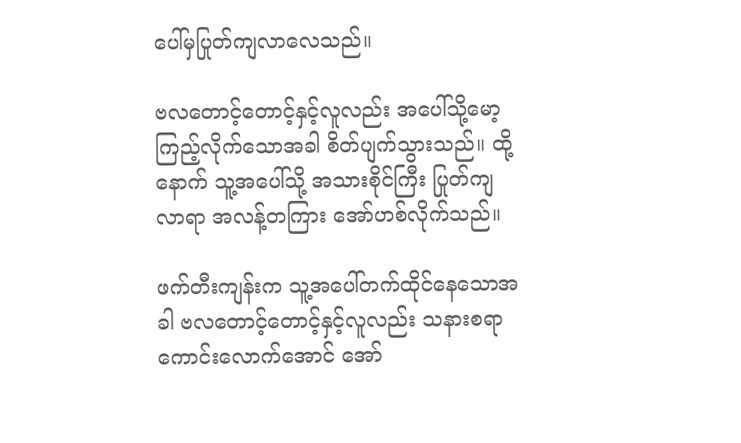ပေါ်မှပြုတ်ကျလာလေသည်။

ဗလတောင့်တောင့်နှင့်လူလည်း အပေါ်သို့မော့ကြည့်လိုက်သောအခါ စိတ်ပျက်သွားသည်။ ထို့နောက် သူ့အပေါ်သို့ အသားစိုင်ကြီး ပြုတ်ကျလာရာ အလန့်တကြား အော်ဟစ်လိုက်သည်။

ဖက်တီးကျန်းက သူ့အပေါ်တက်ထိုင်နေသောအခါ ဗလတောင့်တောင့်နှင့်လူလည်း သနားစရာကောင်းလောက်အောင် အော်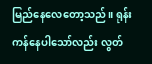မြည်နေလေတော့သည်။ ရုန်းကန်နေပါသော်လည်း လွတ်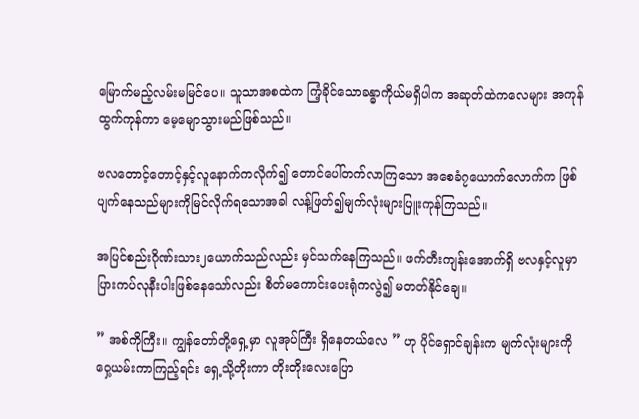မြောက်မည့်လမ်းမမြင်ပေ။ သူသာအစထဲက ကြံ့ခိုင်သောခန္ဓာကိုယ်မရှိပါက အဆုတ်ထဲကလေများ အကုန်ထွက်ကုန်ကာ မေ့မျောသွားမည်ဖြစ်သည်။

ဗလတောင့်တောင့်နှင့်လူနောက်ကလိုက်၍ တောင်ပေါ်တက်လာကြသော အစေခံ၇ယောက်လောက်က ဖြစ်ပျက်နေသည်များကိုမြင်လိုက်ရသောအခါ လန့်ဖြတ်၍မျက်လုံးများပြူးကုန်ကြသည်။

အပြင်စည်းဂိုဏ်းသား၂ယောက်သည်လည်း မှင်သက်နေကြသည်။ ဖက်တီးကျန်းအောက်ရှိ ဗလနှင့်လူမှာ ပြားကပ်လုနီးပါးဖြစ်နေသော်လည်း စိတ်မကောင်းပေးရုံကလွဲ၍ မတတ်နိုင်ချေ။

” အစ်ကိုကြီး။ ကျွန်တော်တို့ရှေ့မှာ လူအုပ်ကြီး ရှိနေတယ်လေ ” ဟု ပိုင်ရှောင်ချန်းက မျက်လုံးများကိုဝှေ့ယမ်းကာကြည့်ရင်း ရှေ့သို့တိုးကာ တိုးတိုးလေးပြော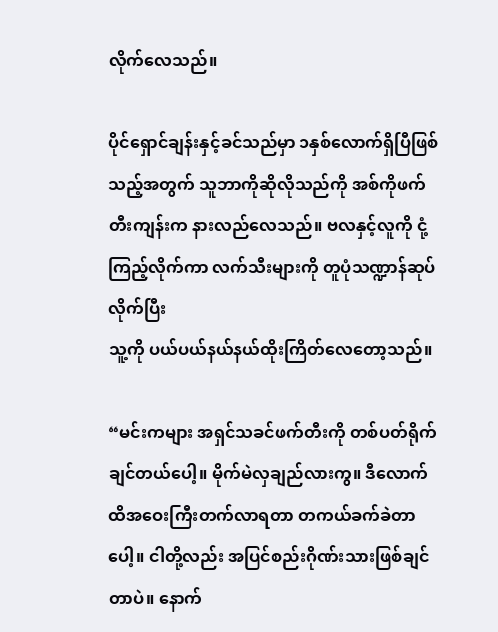လိုက်လေသည်။

ပိုင်ရှောင်ချန်းနှင့်ခင်သည်မှာ ၁နှစ်လောက်ရှိပြီဖြစ်သည့်အတွက် သူဘာကိုဆိုလိုသည်ကို အစ်ကိုဖက်တီးကျန်းက နားလည်လေသည်။ ဗလနှင့်လူကို ငုံ့ကြည့်လိုက်ကာ လက်သီးများကို တူပုံသဏ္ဍာန်ဆုပ်လိုက်ပြီး
သူ့ကို ပယ်ပယ်နယ်နယ်ထိုးကြိတ်လေတော့သည်။

“မင်းကများ အရှင်သခင်ဖက်တီးကို တစ်ပတ်ရိုက်ချင်တယ်ပေါ့။ မိုက်မဲလှချည်လားကွ။ ဒီလောက်ထိအဝေးကြီးတက်လာရတာ တကယ်ခက်ခဲတာပေါ့။ ငါတို့လည်း အပြင်စည်းဂိုဏ်းသားဖြစ်ချင်တာပဲ။ နောက်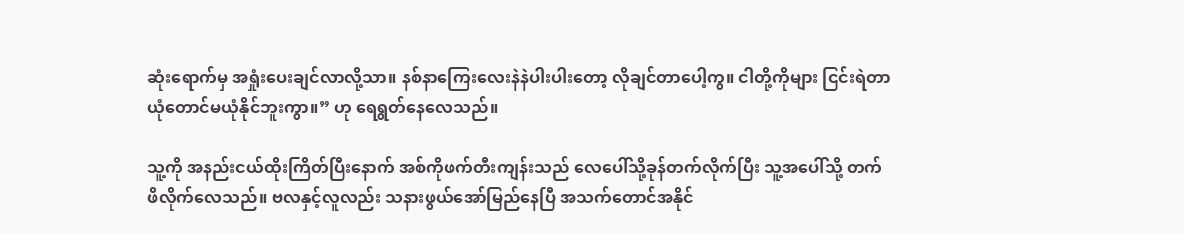ဆုံးရောက်မှ အရှုံးပေးချင်လာလို့သာ။ နစ်နာကြေးလေးနဲနဲပါးပါးတော့ လိုချင်တာပေါ့ကွ။ ငါတို့ကိုများ ငြင်းရဲတာယုံတောင်မယုံနိုင်ဘူးကွာ။” ဟု ရေရွတ်နေလေသည်။

သူ့ကို အနည်းငယ်ထိုးကြိတ်ပြီးနောက် အစ်ကိုဖက်တီးကျန်းသည် လေပေါ်သို့ခုန်တက်လိုက်ပြီး သူ့အပေါ်သို့ တက်ဖိလိုက်လေသည်။ ဗလနှင့်လူလည်း သနားဖွယ်အော်မြည်နေပြီ အသက်တောင်အနိုင်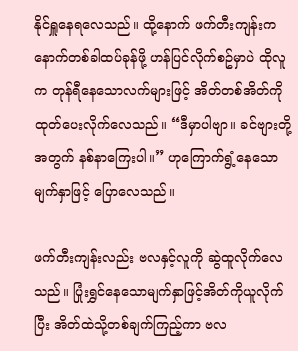နိုင်ရှူနေရလေသည်။ ထို့နောက် ဖက်တီးကျန်းက နောက်တစ်ခါထပ်ခုန်ဖို့ ဟန်ပြင်လိုက်စဥ်မှာပဲ ထိုလူက တုန်ရီနေသောလက်များဖြင့် အိတ်တစ်အိတ်ကိုထုတ်ပေးလိုက်လေသည်။ “ဒီမှာပါဗျာ။ ခင်ဗျားတို့အတွက် နစ်နာကြေးပါ။” ဟုကြောက်ရွံ့နေသောမျက်နှာဖြင့် ပြောလေသည်။

ဖက်တီးကျန်းလည်း ဗလနှင့်လူကို ဆွဲထူလိုက်လေသည်။ ပြုံးရွှင်နေသောမျက်နှာဖြင့်အိတ်ကိုယူလိုက်ပြီး အိတ်ထဲသို့တစ်ချက်ကြည့်ကာ ဗလ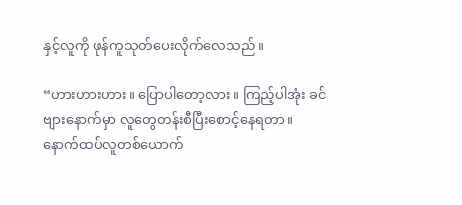နှင့်လူကို ဖုန်ကူသုတ်ပေးလိုက်လေသည်။

“ဟားဟားဟား။ ပြောပါတော့လား ။ ကြည့်ပါအုံး ခင်ဗျားနောက်မှာ လူတွေတန်းစီပြီးစောင့်နေရတာ။
နောက်ထပ်လူတစ်ယောက်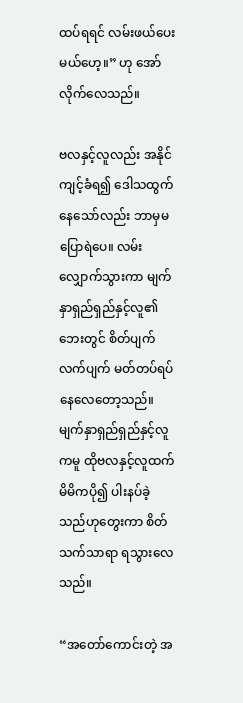ထပ်ရရင် လမ်းဖယ်ပေးမယ်ဟေ့။” ဟု အော်လိုက်လေသည်။

ဗလနှင့်လူလည်း အနိုင်ကျင့်ခံရ၍ ဒေါသထွက်နေသော်လည်း ဘာမှမပြောရဲပေ။ လမ်းလျှောက်သွားကာ မျက်နှာရှည်ရှည်နှင့်လူ၏ဘေးတွင် စိတ်ပျက်လက်ပျက် မတ်တပ်ရပ်နေလေတော့သည်။ မျက်နှာရှည်ရှည်နှင့်လူကမူ ထိုဗလနှင့်လူထက် မိမိကပို၍ ပါးနပ်ခဲ့သည်ဟုတွေးကာ စိတ်သက်သာရာ ရသွားလေသည်။

“အတော်ကောင်းတဲ့ အ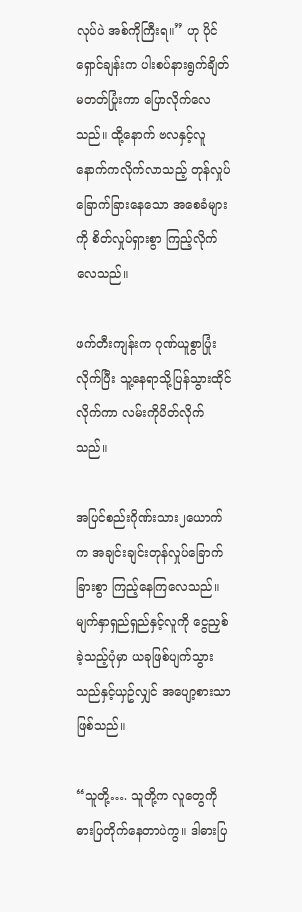လုပ်ပဲ အစ်ကိုကြီးရ။” ဟု ပိုင်ရှောင်ချန်းက ပါးစပ်နားရွက်ချိတ်မတတ်ပြုံးကာ ပြောလိုက်လေသည်။ ထို့နောက် ဗလနှင့်လူနောက်ကလိုက်လာသည့် တုန်လှုပ်ခြောက်ခြားနေသော အစေခံများကို စိတ်လှုပ်ရှားစွာ ကြည့်လိုက်လေသည်။

ဖက်တီးကျန်းက ဂုဏ်ယူစွာပြုံးလိုက်ပြီး သူ့နေရာသို့ပြန်သွားထိုင်လိုက်ကာ လမ်းကိုပိတ်လိုက်သည်။

အပြင်စည်းဂိုဏ်းသား၂ယောက်က အချင်းချင်းတုန်လှုပ်ခြောက်ခြားစွာ ကြည့်နေကြလေသည်။ မျက်နှာရှည်ရှည်နှင့်လူကို ငွေညှစ်ခဲ့သည့်ပုံမှာ ယခုဖြစ်ပျက်သွားသည်နှင့်ယှဥ်လျှင် အပျော့စားသာဖြစ်သည်။

“သူတို့…. သူတို့က လူတွေကိုဓားပြတိုက်နေတာပဲကွ။ ဒါဓားပြ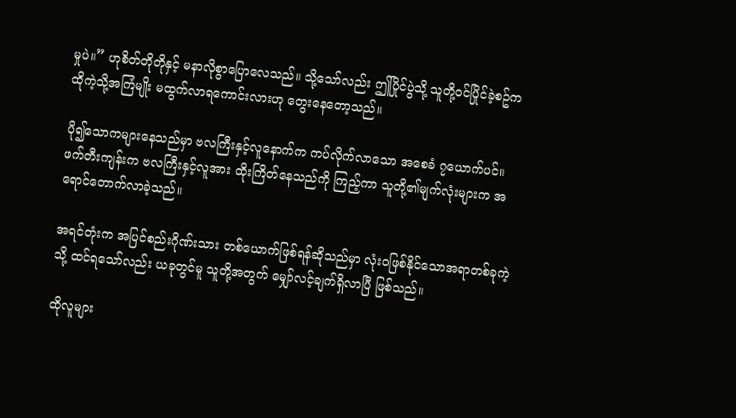မှုပဲ။” ဟုစိတ်တိုတိုနှင့် မနာလိုစွာပြောလေသည်။ သို့သော်လည်း ဤပြိုင်ပွဲသို့ သူတို့ဝင်ပြိုင်ခဲ့စဥ်က ထိုကဲ့သို့အကြံမျိုး မထွက်လာရကောင်းလားဟု တွေးနေတော့သည်။

ပို၍သောကများနေသည်မှာ ဗလကြီးနှင့်လူနောက်က ကပ်လိုက်လာသော အစေခံ ၇ယောက်ပင်။ ဖက်တီးကျန်းက ဗလကြီးနှင့်လူအား ထိုးကြိတ်နေသည်ကို ကြည့်ကာ သူတို့၏မျက်လုံးများက အရောင်တောက်လာခဲ့သည်။

အရင်တုံးက အပြင်စည်းဂိုဏ်းသား တစ်ယောက်ဖြစ်ရန်ဆိုသည်မှာ လုံးဝဖြစ်နိုင်သောအရာတစ်ခုကဲ့သို့ ထင်ရသော်လည်း ယခုတွင်မူ သူတို့အတွက် မျှော်လင့်ချက်ရှိလာပြီ ဖြစ်သည်။

ထိုလူများ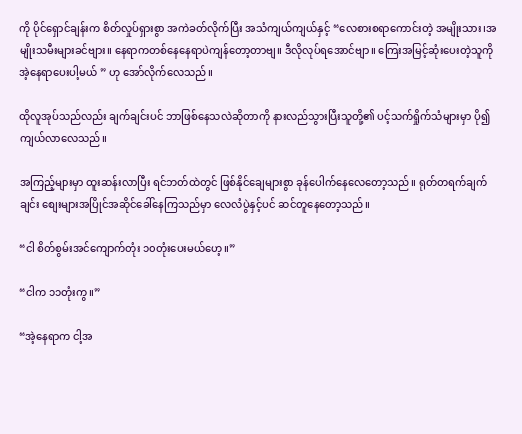ကို ပိုင်ရှောင်ချန်းက စိတ်လှုပ်ရှားစွာ အကဲခတ်လိုက်ပြီး အသံကျယ်ကျယ်နှင့် “လေစားစရာကောင်းတဲ့ အမျိုးသား၊အမျိုးသမီးများခင်ဗျား။ နေရာကတစ်နေနေရာပဲကျန်တော့တာဗျ။ ဒီလိုလုပ်ရအောင်ဗျာ။ ကြေးအမြင့်ဆုံးပေးတဲ့သူကို အဲ့နေရာပေးပါ့မယ် ” ဟု အော်လိုက်လေသည်။

ထိုလူအုပ်သည်လည်း ချက်ချင်းပင် ဘာဖြစ်နေသလဲဆိုတာကို နားလည်သွားပြီးသူတို့၏ ပင့်သက်ရှိုက်သံများမှာ ပို၍ကျယ်လာလေသည်။

အကြည့်များမှာ ထူးဆန်းလာပြီး ရင်ဘတ်ထဲတွင် ဖြစ်နိုင်ချေများစွာ ခုန်ပေါက်နေလေတော့သည်။ ရုတ်တရက်ချက်ချင်း စျေးများအပြိုင်အဆိုင်ခေါ်နေကြသည်မှာ လေလံပွဲနှင့်ပင် ဆင်တူနေတော့သည်။

“ငါ စိတ်စွမ်းအင်ကျောက်တုံး ၁၀တုံးပေးမယ်ဟေ့။”

“ငါက ၁၁တုံးကွ။”

“အဲ့နေရာက ငါ့အ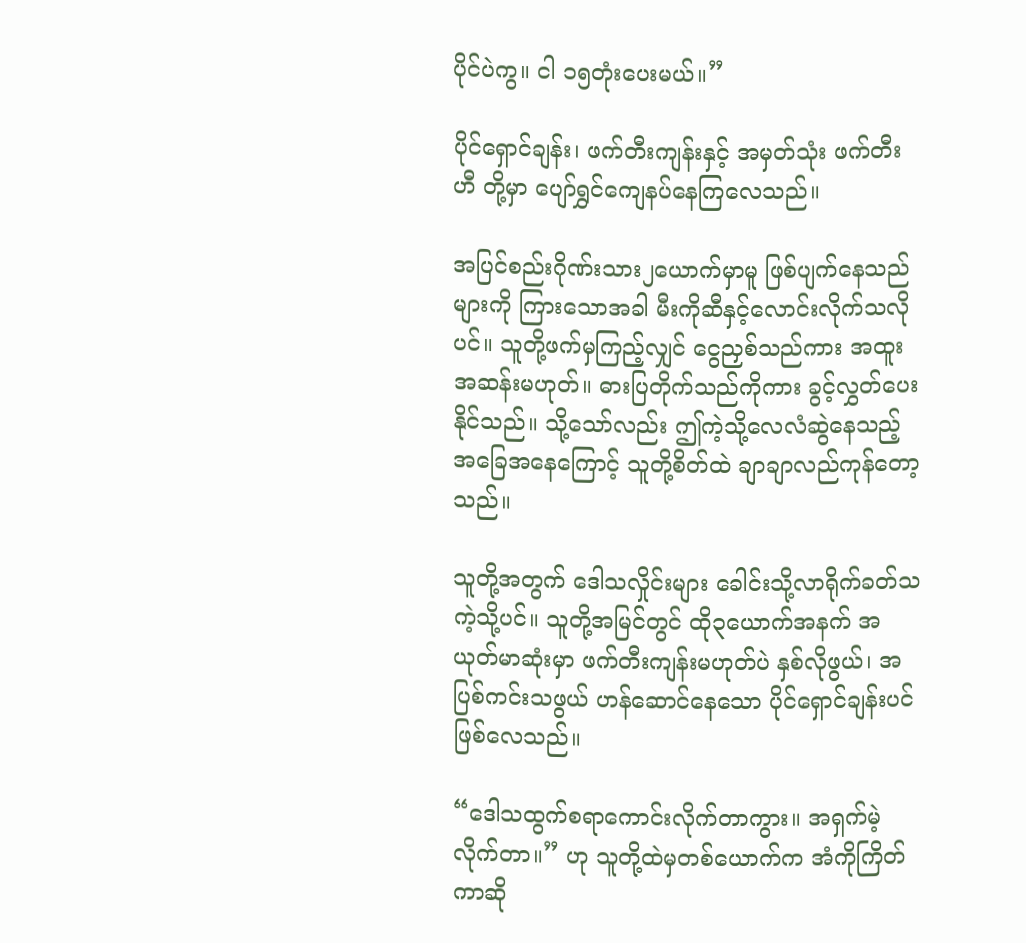ပိုင်ပဲကွ။ ငါ ၁၅တုံးပေးမယ်။”

ပိုင်ရှောင်ချန်း၊ ဖက်တီးကျန်းနှင့် အမှတ်သုံး ဖက်တီးဟီ တို့မှာ ပျော်ရွှင်ကျေနပ်နေကြလေသည်။

အပြင်စည်းဂိုဏ်းသား၂ယောက်မှာမူ ဖြစ်ပျက်နေသည်များကို ကြားသောအခါ မီးကိုဆီနှင့်လောင်းလိုက်သလိုပင်။ သူတို့ဖက်မှကြည့်လျှင် ငွေညှစ်သည်ကား အထူးအဆန်းမဟုတ်။ ဓားပြတိုက်သည်ကိုကား ခွင့်လွှတ်ပေးနိုင်သည်။ သို့သော်လည်း ဤကဲ့သို့လေလံဆွဲနေသည့်အခြေအနေကြောင့် သူတို့စိတ်ထဲ ချာချာလည်ကုန်တော့သည်။

သူတို့အတွက် ဒေါသလှိုင်းများ ခေါင်းသို့လာရိုက်ခတ်သကဲ့သို့ပင်။ သူတို့အမြင်တွင် ထို၃ယောက်အနက် အယုတ်မာဆုံးမှာ ဖက်တီးကျန်းမဟုတ်ပဲ နှစ်လိုဖွယ်၊ အပြစ်ကင်းသဖွယ် ဟန်ဆောင်နေသော ပိုင်ရှောင်ချန်းပင်ဖြစ်လေသည်။

“ဒေါသထွက်စရာကောင်းလိုက်တာကွား။ အရှက်မဲ့လိုက်တာ။” ဟု သူတို့ထဲမှတစ်ယောက်က အံကိုကြိတ်ကာဆို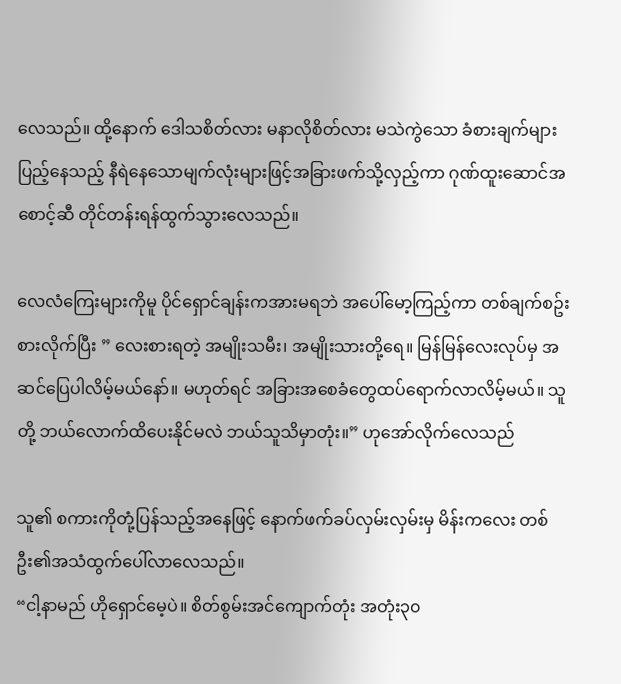လေသည်။ ထို့နောက် ဒေါသစိတ်လား မနာလိုစိတ်လား မသဲကွဲသော ခံစားချက်များပြည့်နေသည့် နီရဲနေသောမျက်လုံးများဖြင့်အခြားဖက်သို့လှည့်ကာ ဂုဏ်ထူးဆောင်အစောင့်ဆီ တိုင်တန်းရန်ထွက်သွားလေသည်။

လေလံကြေးများကိုမူ ပိုင်ရှောင်ချန်းကအားမရဘဲ အပေါ်မော့ကြည့်ကာ တစ်ချက်စဥ်းစားလိုက်ပြီး ” လေးစားရတဲ့ အမျိုးသမီး၊ အမျိုးသားတို့ရေ။ မြန်မြန်လေးလုပ်မှ အဆင်ပြေပါလိမ့်မယ်နော်။ မဟုတ်ရင် အခြားအစေခံတွေထပ်ရောက်လာလိမ့်မယ်။ သူတို့ ဘယ်လောက်ထိပေးနိုင်မလဲ ဘယ်သူသိမှာတုံး။” ဟုအော်လိုက်လေသည်

သူ၏ စကားကိုတုံ့ပြန်သည့်အနေဖြင့် နောက်ဖက်ခပ်လှမ်းလှမ်းမှ မိန်းကလေး တစ်ဦး၏အသံထွက်ပေါ်လာလေသည်။
“ငါ့နာမည် ဟိုရှောင်မေ့ပဲ။ စိတ်စွမ်းအင်ကျောက်တုံး အတုံး၃၀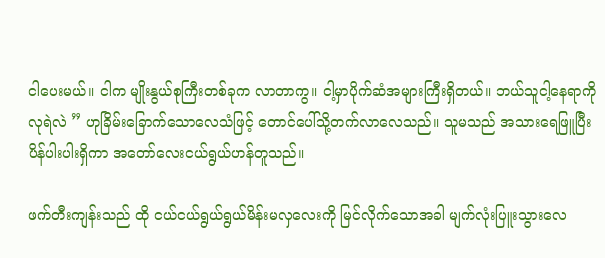ငါပေးမယ်။ ငါက မျိုးနွယ်စုကြီးတစ်ခုက လာတာကွ။ ငါ့မှာပိုက်ဆံအများကြီးရှိတယ်။ ဘယ်သူငါ့နေရာကို လုရဲလဲ ” ဟုခြိမ်းခြောက်သောလေသံဖြင့် တောင်ပေါ်သို့တက်လာလေသည်။ သူမသည် အသားရေဖြူပြီး ပိန်ပါးပါးရှိကာ အတော်လေးငယ်ရွယ်ဟန်တူသည်။

ဖက်တီးကျန်းသည် ထို ငယ်ငယ်ရွယ်ရွယ်မိန်းမလှလေးကို မြင်လိုက်သောအခါ မျက်လုံးပြူးသွားလေ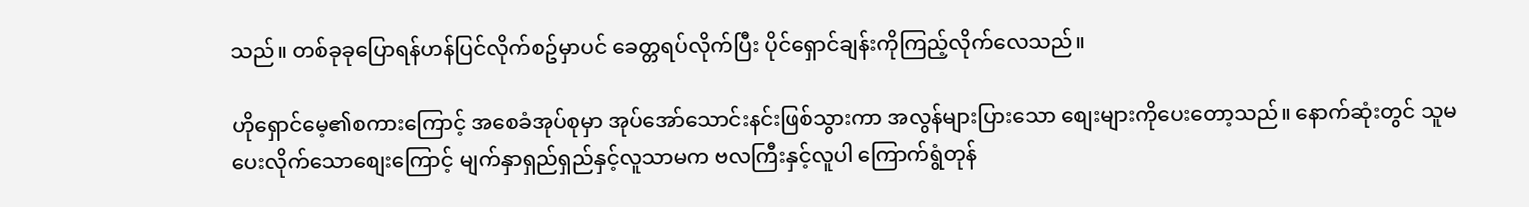သည်။ တစ်ခုခုပြောရန်ဟန်ပြင်လိုက်စဥ်မှာပင် ခေတ္တရပ်လိုက်ပြီး ပိုင်ရှောင်ချန်းကိုကြည့်လိုက်လေသည်။

ဟိုရှောင်မေ့၏စကားကြောင့် အစေခံအုပ်စုမှာ အုပ်အော်သောင်းနင်းဖြစ်သွားကာ အလွန်များပြားသော စျေးများကိုပေးတော့သည်။ နောက်ဆုံးတွင် သူမပေးလိုက်သောစျေးကြောင့် မျက်နှာရှည်ရှည်နှင့်လူသာမက ဗလကြီးနှင့်လူပါ ကြောက်ရွံတုန်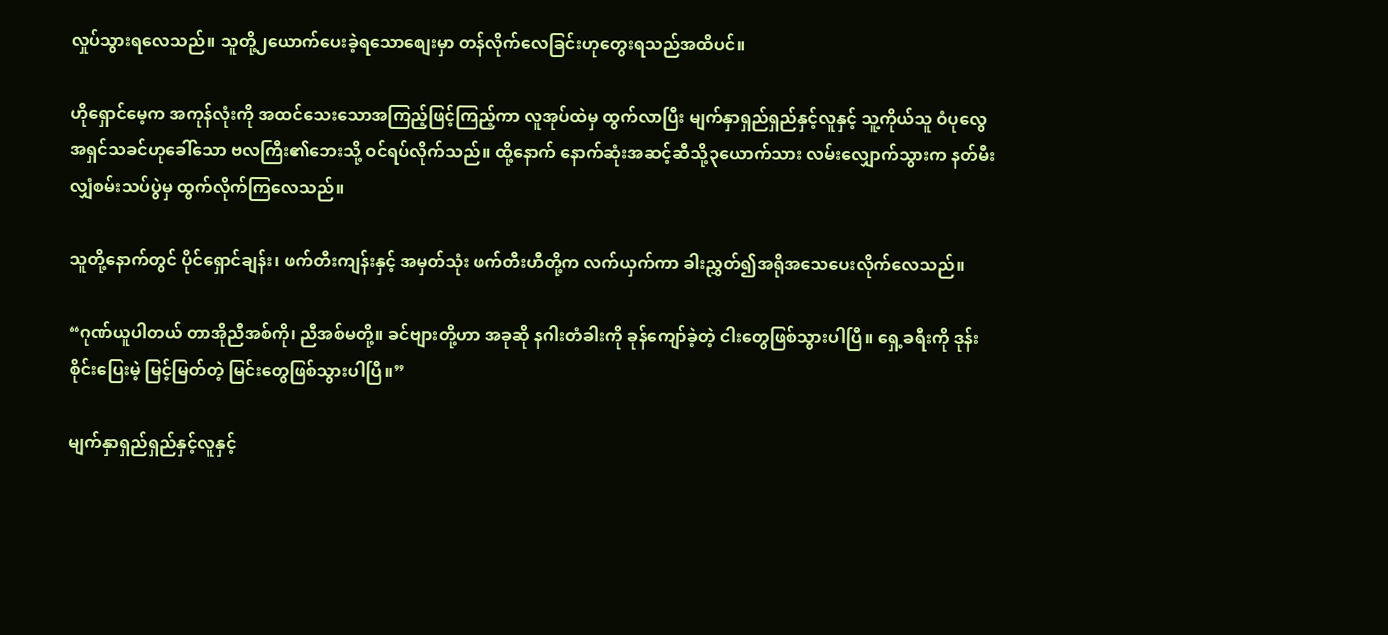လှုပ်သွားရလေသည်။ သူတို့၂ယောက်ပေးခဲ့ရသောစျေးမှာ တန်လိုက်လေခြင်းဟုတွေးရသည်အထိပင်။

ဟိုရှောင်မေ့က အကုန်လုံးကို အထင်သေးသောအကြည့်ဖြင့်ကြည့်ကာ လူအုပ်ထဲမှ ထွက်လာပြီး မျက်နှာရှည်ရှည်နှင့်လူနှင့် သူ့ကိုယ်သူ ဝံပုလွေအရှင်သခင်ဟုခေါ်သော ဗလကြီး၏ဘေးသို့ ဝင်ရပ်လိုက်သည်။ ထို့နောက် နောက်ဆုံးအဆင့်ဆီသို့၃ယောက်သား လမ်းလျှောက်သွားက နတ်မီးလျှံစမ်းသပ်ပွဲမှ ထွက်လိုက်ကြလေသည်။

သူတို့နောက်တွင် ပိုင်ရှောင်ချန်း၊ ဖက်တီးကျန်းနှင့် အမှတ်သုံး ဖက်တီးဟီတို့က လက်ယှက်ကာ ခါးညွှတ်၍အရိုအသေပေးလိုက်လေသည်။

“ဂုဏ်ယူပါတယ် တာအိုညီအစ်ကို၊ ညီအစ်မတို့။ ခင်ဗျားတို့ဟာ အခုဆို နဂါးတံခါးကို ခုန်ကျော်ခဲ့တဲ့ ငါးတွေဖြစ်သွားပါပြီ။ ရှေ့ခရီးကို ဒုန်းစိုင်းပြေးမဲ့ မြင့်မြတ်တဲ့ မြင်းတွေဖြစ်သွားပါပြီ။”

မျက်နှာရှည်ရှည်နှင့်လူနှင့်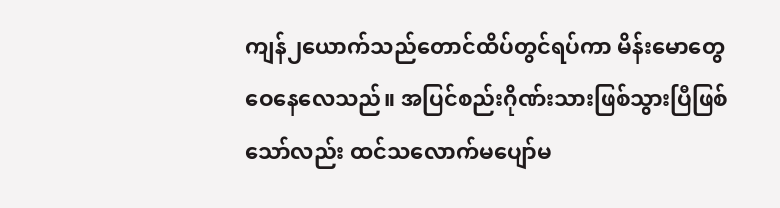ကျန်၂ယောက်သည်တောင်ထိပ်တွင်ရပ်ကာ မိန်းမောတွေဝေနေလေသည်။ အပြင်စည်းဂိုဏ်းသားဖြစ်သွားပြီဖြစ်သော်လည်း ထင်သလောက်မပျော်မ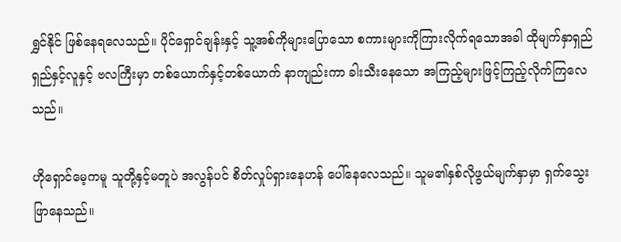ရွှင်နိုင် ဖြစ်နေရလေသည်။ ပိုင်ရှောင်ချန်းနှင့် သူ့အစ်ကိုများပြောသော စကားများကိုကြားလိုက်ရသောအခါ ထိုမျက်နှာရှည်ရှည်နှင့်လူနှင့် ဗလကြီးမှာ တစ်ယောက်နှင့်တစ်ယောက် နာကျည်းကာ ခါးသီးနေသော အကြည့်များဖြင့်ကြည့်လိုက်ကြလေသည်။

ဟိုရှောင်မေ့ကမူ သူတို့နှင့်မတူပဲ အလွန်ပင် စိတ်လှုပ်ရှားနေဟန် ပေါ်နေလေသည်။ သူမ၏နှစ်လိုဖွယ်မျက်နှာမှာ ရှက်သွေးဖြာနေသည်။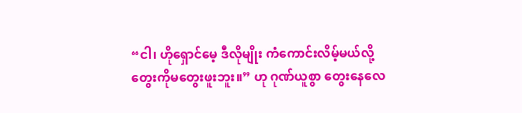“ငါ၊ ဟိုရှောင်မေ့ ဒီလိုမျိုး ကံကောင်းလိမ့်မယ်လို့ တွေးကိုမတွေးဖူးဘူး။” ဟု ဂုဏ်ယူစွာ တွေးနေလေ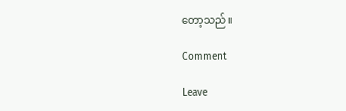တော့သည်။

Comment

Leave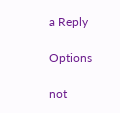a Reply

Options

not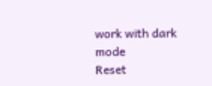work with dark mode
Reset